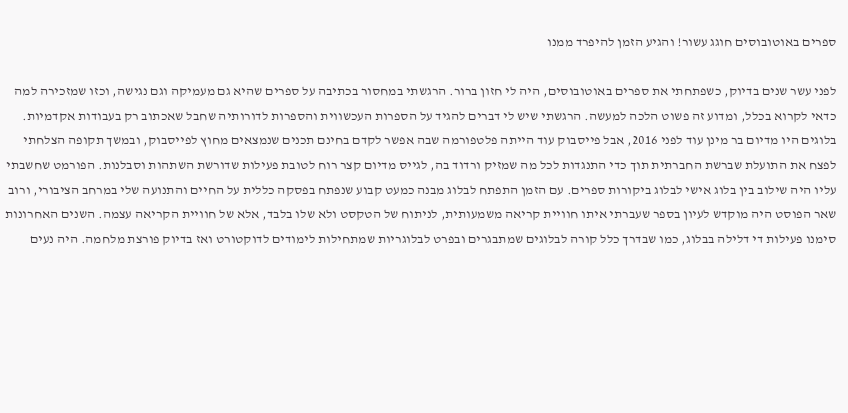ספרים באוטובוסים חוגג עשור! והגיע הזמן להיפרד ממנו

לפני עשר שנים בדיוק, כשפתחתי את ספרים באוטובוסים, היה לי חזון ברור. הרגשתי במחסור בכתיבה על ספרים שהיא גם מעמיקה וגם נגישה, וכזו שמזכירה למה כדאי לקרוא בכלל, ומדוע זה פשוט הלכה למעשה. הרגשתי שיש לי דברים להגיד על הספרות העכשווית והספרות לדורותיה שחבל שאכתוב רק בעבודות אקדמיות. בלוגים היו מדיום בר מינן עוד לפני 2016, אבל פייסבוק עוד הייתה פלטפורמה שבה אפשר לקדם בחינם תכנים שנמצאים מחוץ לפייסבוק, ובמשך תקופה הצלחתי לפצח את התועלת שברשת החברתית תוך כדי התנגדות לכל מה שמזיק ורדוד בה, לגייס מדיום קצר רוח לטובת פעילות שדורשת השתהות וסבלנות. הפורמט שחשבתי עליו היה שילוב בין בלוג אישי לבלוג ביקורות ספרים. עם הזמן התפתח לבלוג מבנה כמעט קבוע שנפתח בפסקה כללית על החיים והתנועה שלי במרחב הציבורי, ורוב שאר הפוסט היה מוקדש לעיון בספר שעברתי איתו חוויית קריאה משמעותית, לניתוח של הטקסט ולא שלו בלבד, אלא של חוויית הקריאה עצמה. השנים האחרונות סימנו פעילות די דלילה בבלוג, כמו שבדרך כלל קורה לבלוגים שמתבגרים ובפרט לבלוגריות שמתחילות לימודים לדוקטורט ואז בדיוק פורצת מלחמה. היה נעים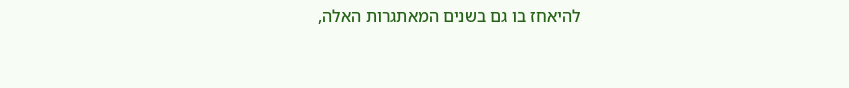להיאחז בו גם בשנים המאתגרות האלה,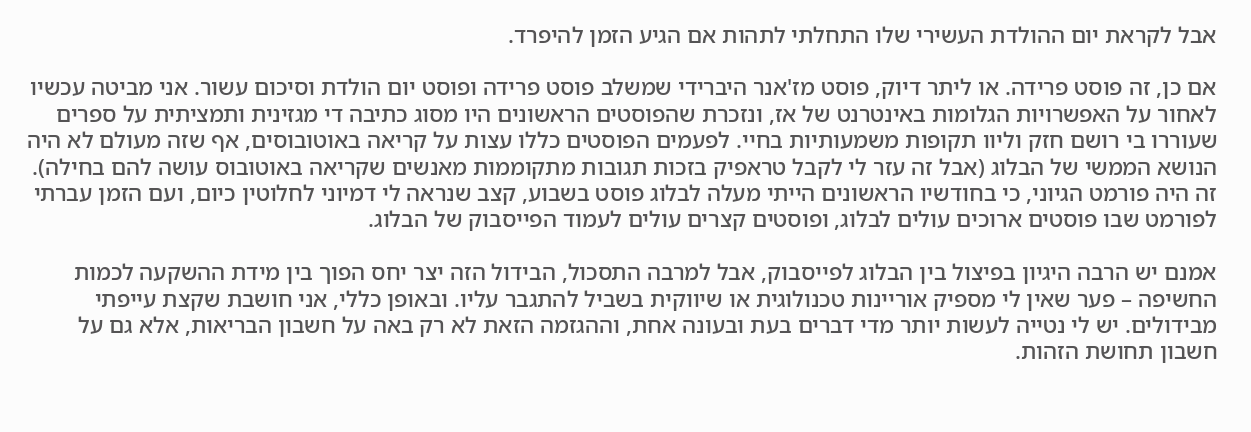אבל לקראת יום ההולדת העשירי שלו התחלתי לתהות אם הגיע הזמן להיפרד.

אם כן, זה פוסט פרידה. או ליתר דיוק, פוסט מז'אנר היברידי שמשלב פוסט פרידה ופוסט יום הולדת וסיכום עשור. אני מביטה עכשיו לאחור על האפשרויות הגלומות באינטרנט של אז, ונזכרת שהפוסטים הראשונים היו מסוג כתיבה די מגזינית ותמציתית על ספרים שעוררו בי רושם חזק וליוו תקופות משמעותיות בחיי. לפעמים הפוסטים כללו עצות על קריאה באוטובוסים, אף שזה מעולם לא היה הנושא הממשי של הבלוג (אבל זה עזר לי לקבל טראפיק בזכות תגובות מתקוממות מאנשים שקריאה באוטובוס עושה להם בחילה). זה היה פורמט הגיוני, כי בחודשיו הראשונים הייתי מעלה לבלוג פוסט בשבוע, קצב שנראה לי דמיוני לחלוטין כיום, ועם הזמן עברתי לפורמט שבו פוסטים ארוכים עולים לבלוג, ופוסטים קצרים עולים לעמוד הפייסבוק של הבלוג.

אמנם יש הרבה היגיון בפיצול בין הבלוג לפייסבוק, אבל למרבה התסכול, הבידול הזה יצר יחס הפוך בין מידת ההשקעה לכמות החשיפה – פער שאין לי מספיק אוריינות טכנולוגית או שיווקית בשביל להתגבר עליו. ובאופן כללי, אני חושבת שקצת עייפתי מבידולים. יש לי נטייה לעשות יותר מדי דברים בעת ובעונה אחת, וההגזמה הזאת לא רק באה על חשבון הבריאות, אלא גם על חשבון תחושת הזהות.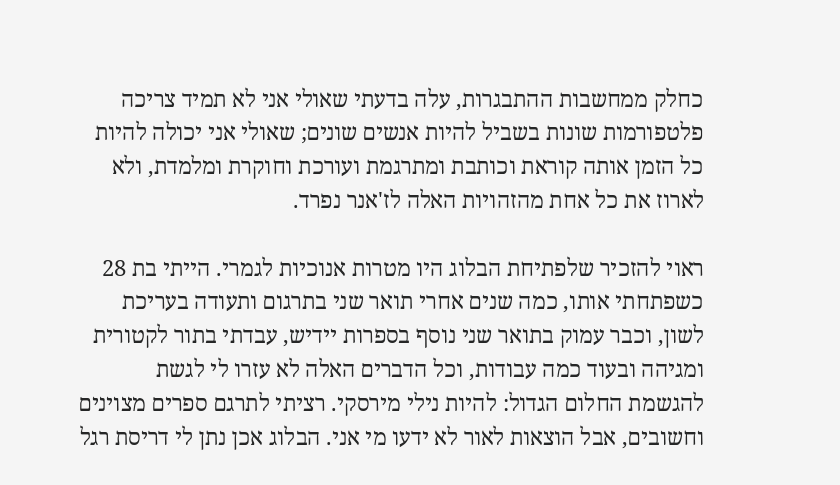כחלק ממחשבות ההתבגרות, עלה בדעתי שאולי אני לא תמיד צריכה פלטפורמות שונות בשביל להיות אנשים שונים; שאולי אני יכולה להיות כל הזמן אותה קוראת וכותבת ומתרגמת ועורכת וחוקרת ומלמדת, ולא לארוז את כל אחת מהזהויות האלה לז'אנר נפרד.

ראוי להזכיר שלפתיחת הבלוג היו מטרות אנוכיות לגמרי. הייתי בת 28 כשפתחתי אותו, כמה שנים אחרי תואר שני בתרגום ותעודה בעריכת לשון, וכבר עמוק בתואר שני נוסף בספרות יידיש, עבדתי בתור לקטורית ומגיהה ובעוד כמה עבודות, וכל הדברים האלה לא עזרו לי לגשת להגשמת החלום הגדול: להיות נילי מירסקי. רציתי לתרגם ספרים מצוינים וחשובים, אבל הוצאות לאור לא ידעו מי אני. הבלוג אכן נתן לי דריסת רגל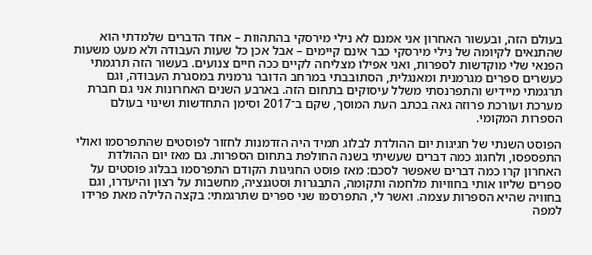בעולם הזה, ובעשור האחרון אני אמנם לא נילי מירסקי בהתהוות – אחד הדברים שלמדתי הוא שהתנאים לקיומה של נילי מירסקי כבר אינם קיימים – אבל אכן כל שעות העבודה ולא מעט משעות הפנאי שלי מוקדשות לספרות, ואני אפילו מצליחה לקיים ככה חיים צנועים. בעשור הזה תרגמתי כעשרים ספרים מגרמנית ומאנגלית, הסתובבתי במרחב הדובר גרמנית במסגרת העבודה, וגם תרגמתי מיידיש והתפרנסתי משלל עיסוקים בתחום הזה. בארבע השנים האחרונות אני גם חברת מערכת ועורכת פרוזה גאה בכתב העת המוסך, שקם ב־2017 וסימן התחדשות ושינוי בעולם הספרות המקומי.

הפוסט השנתי של חגיגות יום ההולדת לבלוג תמיד היה הזדמנות לחזור לפוסטים שהתפרסמו ואולי התפספסו, ולחגוג כמה דברים שעשיתי בשנה החולפת בתחום הספרות. גם מאז יום ההולדת האחרון קרו כמה דברים שאפשר לסכם: מאז פוסט החגיגות הקודם התפרסמו בבלוג פוסטים על ספרים שליוו אותי בחוויות מלחמה ותקומה, התבגרות וסטגנציה, מחשבות על רצון והיעדרו, וגם בחוויה שהיא הספרות עצמה. ואשר לי, התפרסמו שני ספרים שתרגמתי: בקצה הלילה מאת פרידו למפה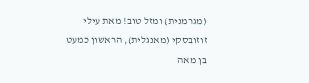(מגרמנית) ומזל טוב! מאת עילי זוזובסקי (מאנגלית), הראשון כמעט בן מאה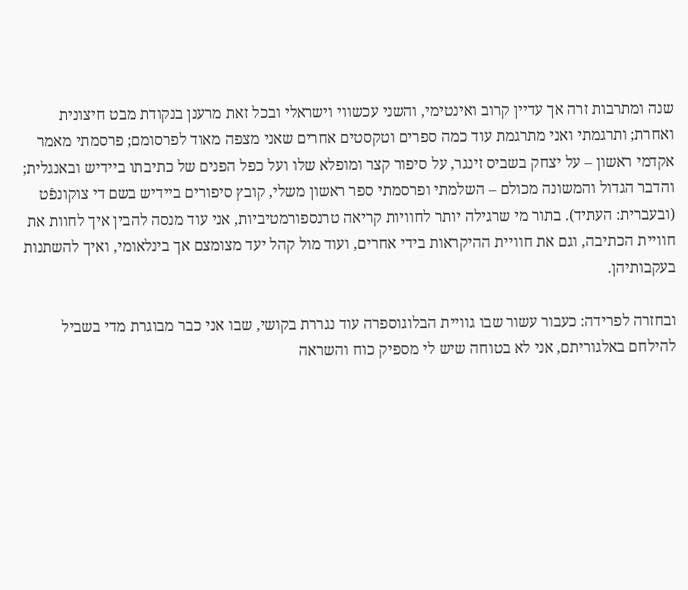שנה ומתרבות זרה אך עדיין קרוב ואינטימי, והשני עכשווי וישראלי ובכל זאת מרענן בנקודת מבט חיצונית ואחרת; ותרגמתי ואני מתרגמת עוד כמה ספרים וטקסטים אחרים שאני מצפה מאוד לפרסומם; פרסמתי מאמר אקדמי ראשון – על יצחק בשביס זינגר, על סיפור קצר ומופלא שלו ועל כפל הפנים של כתיבתו ביידיש ובאנגלית; והדבר הגדול והמשונה מכולם – השלמתי ופרסמתי ספר ראשון משלי, קובץ סיפורים ביידיש בשם די צוקונפֿט (ובעברית: העתיד). בתור מי שרגילה יותר לחוויות קריאה טרנספורמטיביות, אני עוד מנסה להבין איך לחוות את חוויית הכתיבה, וגם את חוויית ההיקראות בידי אחרים, ועוד מול קהל יעד מצומצם אך בינלאומי, ואיך להשתנות בעקבותיהן.

ובחזרה לפרידה: כעבור עשור שבו גוויית הבלוגוספרה עוד נגררת בקושי, שבו אני כבר מבוגרת מדי בשביל להילחם באלגוריתם, אני לא בטוחה שיש לי מספיק כוח והשראה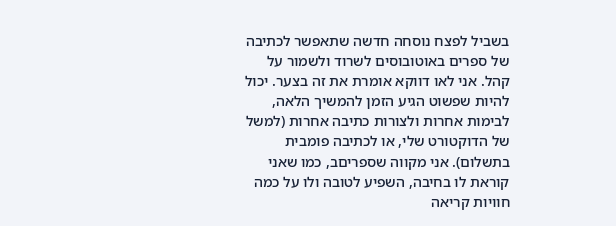בשביל לפצח נוסחה חדשה שתאפשר לכתיבה של ספרים באוטובוסים לשרוד ולשמור על קהל. אני לאו דווקא אומרת את זה בצער. יכול להיות שפשוט הגיע הזמן להמשיך הלאה, לבימות אחרות ולצורות כתיבה אחרות (למשל של הדוקטורט שלי, או לכתיבה פומבית בתשלום). אני מקווה שספריםב, כמו שאני קוראת לו בחיבה, השפיע לטובה ולו על כמה חוויות קריאה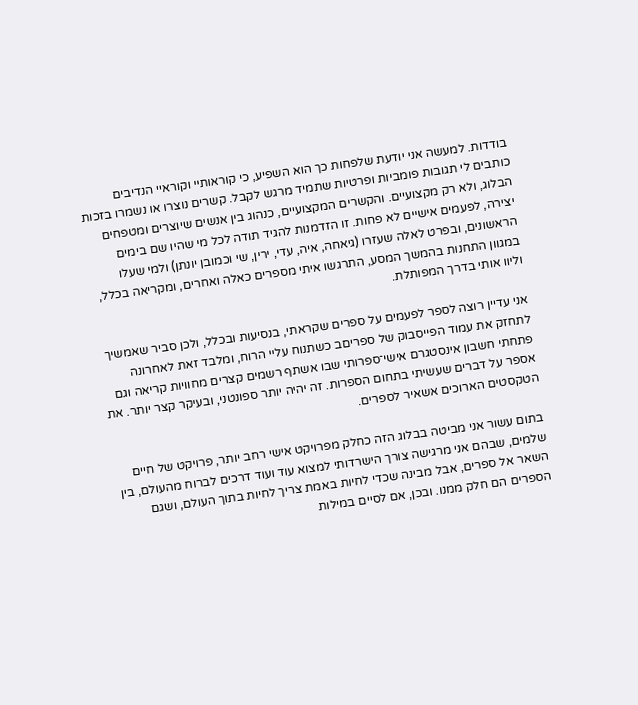בודדות. למעשה אני יודעת שלפחות כך הוא השפיע, כי קוראותיי וקוראיי הנדיבים כותבים לי תגובות פומביות ופרטיות שתמיד מרגש לקבל. קשרים נוצרו או נשמרו בזכות הבלוג, ולא רק מקצועיים. והקשרים המקצועיים, כנהוג בין אנשים שיוצרים ומטפחים יצירה, לפעמים אישיים לא פחות. זו הזדמנות להגיד תודה לכל מי שהיו שם בימים הראשונים, ובפרט לאלה שעזרו (גיאחה, איה, עדי, ירין, שי וכמובן יונתן) ולמי שעלו במגוון התחנות בהמשך המסע, התרגשו איתי מספרים כאלה ואחרים, ומקריאה בכלל, וליוו אותי בדרך המפותלת.

אני עדיין רוצה לספר לפעמים על ספרים שקראתי, בנסיעות ובכלל, ולכן סביר שאמשיך לתחזק את עמוד הפייסבוק של ספריםב כשתנוח עליי הרוח, ומלבד זאת לאחרונה פתחתי חשבון אינסטגרם אישי־ספרותי שבו אשתף רשמים קצרים מחוויות קריאה וגם אספר על דברים שעשיתי בתחום הספרות. זה יהיה יותר ספונטני, ובעיקר קצר יותר. את הטקסטים הארוכים אשאיר לספרים.

בתום עשור אני מביטה בבלוג הזה כחלק מפרויקט אישי רחב יותר, פרויקט של חיים שלמים, שבהם אני מרגישה צורך הישרדותי למצוא עוד ועוד דרכים לברוח מהעולם, בין השאר אל ספרים, אבל מבינה שכדי לחיות באמת צריך לחיות בתוך העולם, ושגם הספרים הם חלק ממנו. ובכן, אם לסיים במילות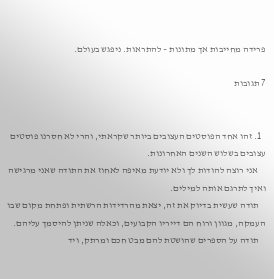פרידה מחייבות אך מתונות – להתראות. ניפגש בעולם.

7 תגובות


  1. זהו אחד הפוסטים העצובים ביותר שקראתי, והרי לא חסרנו פוסטים עצובים בשלוש השנים האחרונות.
    אני רוצה להודות לך ולא יודעת מאיפה לאחוז את התודה שאני מרגישה ואיך לתרגם אותה למילים.
    תודה שעשית בדיוק את זה, יצאת מהרדידות הרשתית ופתחת מקום שבו העמקה, מגוון ורוח הם דייריו הקבועים, וכאלה שניתן להיסמך עליהם.
    תודה על הספרים שהושטת להם מבט חכם ומרתק, ויד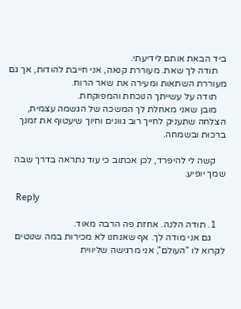ביד הבאת אותם לידיעתי.
    תודה לך שאת. מעוררת קנאה, אני חייבת להודות, אך גם מעוררת השתאות ומעירה את שאר הרוח.
    תודה על עשייתך הנוכחת והמפוקחת.
    מובן שאני מאחלת לך המשכה של הגשמה עצמית, הצלחה שתעניק לחייך רוב גוונים וחיוך שיעטוף את זמנך ברכוּת ובשמחה.

    קשה לי להיפרד, לכן אכתוב כי עוד נתראה בדרך שבה שמך יופיע.

    Reply

    1. תודה הלנה. אחזת פה הרבה מאוד.
      גם אני מודה לך. אף שאנחנו לא מכירות במה שנוטים לקרוא לו "העולם", אני מרגישה שליווית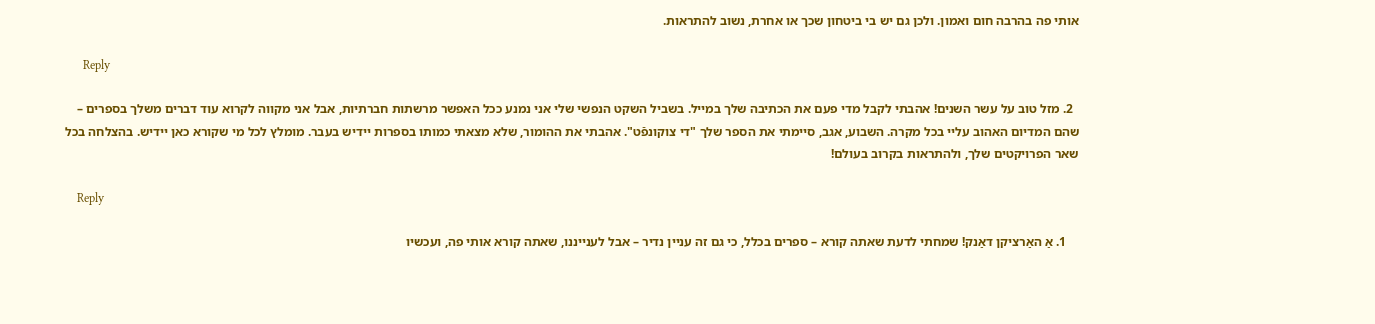אותי פה בהרבה חום ואמון. ולכן גם יש בי ביטחון שכך או אחרת, נשוב להתראות.

      Reply

  2. מזל טוב על עשר השנים! אהבתי לקבל מדי פעם את הכתיבה שלך במייל. בשביל השקט הנפשי שלי אני נמנע ככל האפשר מרשתות חברתיות, אבל אני מקווה לקרוא עוד דברים משלך בספרים – שהם המדיום האהוב עליי בכל מקרה. השבוע, אגב, סיימתי את הספר שלך "די צוקונפֿט". אהבתי את ההומור, שלא מצאתי כמותו בספרות יידיש בעבר. מומלץ לכל מי שקורא כאן יידיש. בהצלחה בכל שאר הפרויקטים שלך, ולהתראות בקרוב בעולם!

    Reply

    1. אַ האַרציקן דאַנק! שמחתי לדעת שאתה קורא – ספרים בכלל, כי גם זה עניין נדיר – אבל לענייננו, שאתה קורא אותי פה, ועכשיו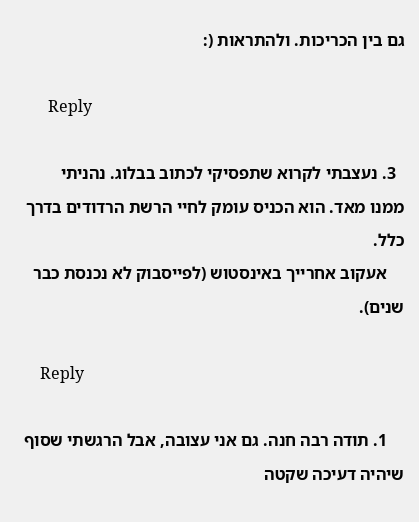גם בין הכריכות. ולהתראות (:

      Reply

  3. נעצבתי לקרוא שתפסיקי לכתוב בבלוג. נהניתי ממנו מאד. הוא הכניס עומק לחיי הרשת הרדודים בדרך כלל.
    אעקוב אחרייך באינסטוש (לפייסבוק לא נכנסת כבר שנים).

    Reply

    1. תודה רבה חנה. גם אני עצובה, אבל הרגשתי שסוף שיהיה דעיכה שקטה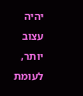יהיה עצוב יותר, לעומת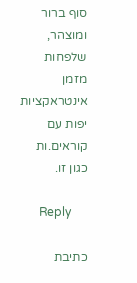סוף ברור ומוצהר, שלפחות מזמן אינטראקציות יפות עם קוראים.ות כגון זו.

      Reply

כתיבת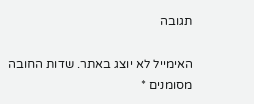תגובה

האימייל לא יוצג באתר. שדות החובה מסומנים *